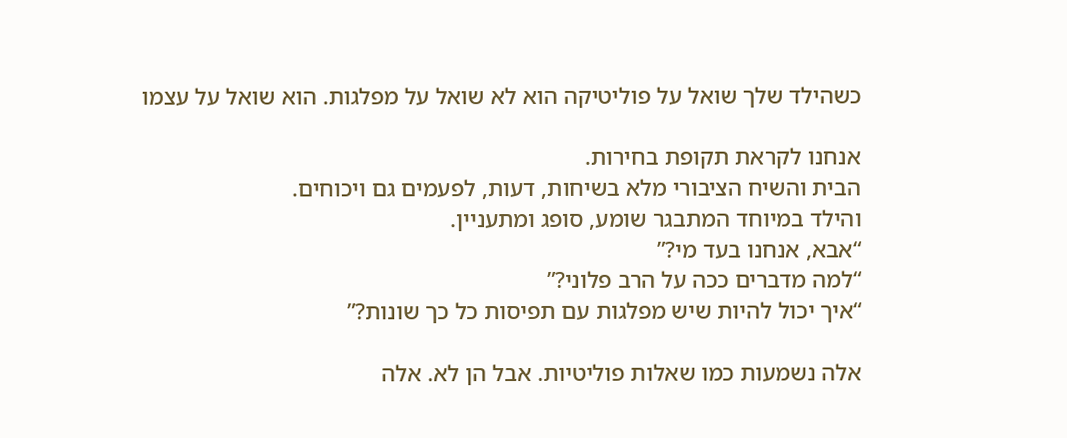כשהילד שלך שואל על פוליטיקה הוא לא שואל על מפלגות. הוא שואל על עצמו

אנחנו לקראת תקופת בחירות.
הבית והשיח הציבורי מלא בשיחות, דעות, לפעמים גם ויכוחים.
והילד במיוחד המתבגר שומע, סופג ומתעניין.
“אבא, אנחנו בעד מי?”
“למה מדברים ככה על הרב פלוני?”
“איך יכול להיות שיש מפלגות עם תפיסות כל כך שונות?”

אלה נשמעות כמו שאלות פוליטיות. אבל הן לא. אלה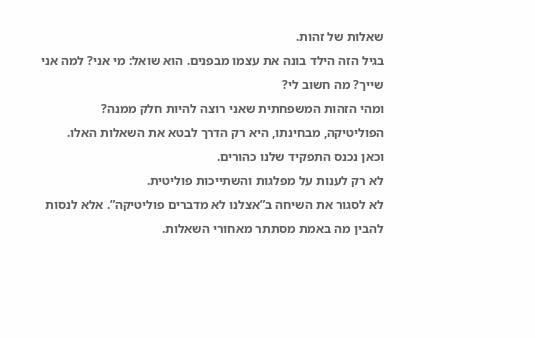שאלות של זהות.
בגיל הזה הילד בונה את עצמו מבפנים. הוא שואל: מי אני? למה אני שייך? מה חשוב לי?
ומהי הזהות המשפחתית שאני רוצה להיות חלק ממנה?
הפוליטיקה, מבחינתו, היא רק הדרך לבטא את השאלות האלו.
וכאן נכנס התפקיד שלנו כהורים.
לא רק לענות על מפלגות והשתייכות פוליטית.
לא לסגור את השיחה ב”אצלנו לא מדברים פוליטיקה”. אלא לנסות להבין מה באמת מסתתר מאחורי השאלות.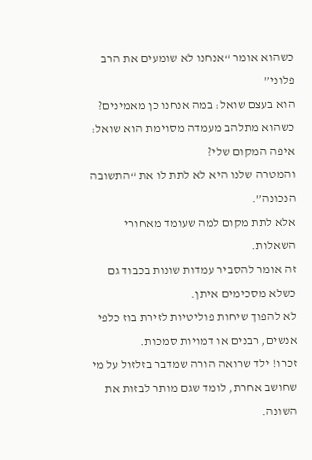כשהוא אומר “אנחנו לא שומעים את הרב פלוני”
הוא בעצם שואל: במה אנחנו כן מאמינים?
כשהוא מתלהב מעמדה מסוימת הוא שואל: איפה המקום שלי?
והמטרה שלנו היא לא לתת לו את “התשובה הנכונה”.
אלא לתת מקום למה שעומד מאחורי השאלות.
זה אומר להסביר עמדות שונות בכבוד גם כשלא מסכימים איתן.
לא להפוך שיחות פוליטיות לזירת בוז כלפי אנשים, רבנים או דמויות סמכות.
זכרו! ילד שרואה הורה שמדבר בזלזול על מי שחושב אחרת, לומד שגם מותר לבזות את השונה.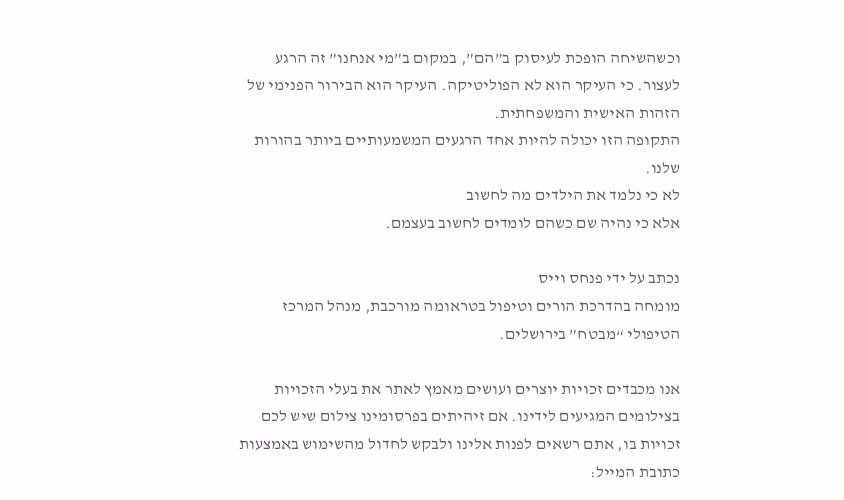וכשהשיחה הופכת לעיסוק ב”הם”, במקום ב”מי אנחנו” זה הרגע לעצור. כי העיקר הוא לא הפוליטיקה. העיקר הוא הבירור הפנימי של הזהות האישית והמשפחתית.
התקופה הזו יכולה להיות אחד הרגעים המשמעותיים ביותר בהורות שלנו.
לא כי נלמד את הילדים מה לחשוב
אלא כי נהיה שם כשהם לומדים לחשוב בעצמם.

נכתב על ידי פנחס וייס
מומחה בהדרכת הורים וטיפול בטראומה מורכבת, מנהל המרכז הטיפולי “מבטח” בירושלים.

אנו מכבדים זכויות יוצרים ועושים מאמץ לאתר את בעלי הזכויות בצילומים המגיעים לידינו. אם זיהיתים בפרסומינו צילום שיש לכם זכויות בו, אתם רשאים לפנות אלינו ולבקש לחדול מהשימוש באמצעות כתובת המייל: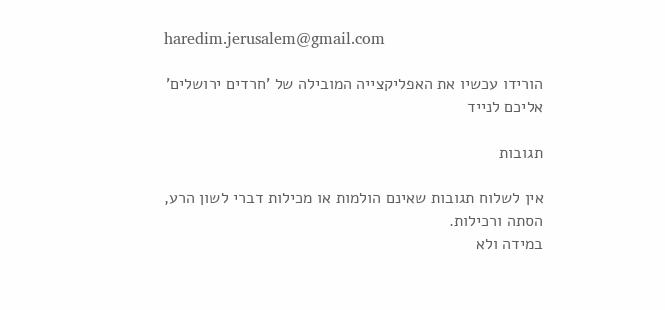haredim.jerusalem@gmail.com

הורידו עכשיו את האפליקצייה המובילה של 'חרדים ירושלים' אליכם לנייד

תגובות

אין לשלוח תגובות שאינם הולמות או מכילות דברי לשון הרע, הסתה ורכילות.
במידה ולא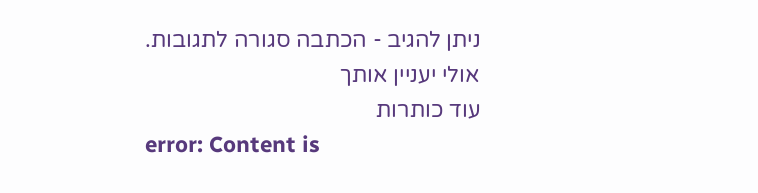ניתן להגיב - הכתבה סגורה לתגובות.
אולי יעניין אותך
עוד כותרות
error: Content is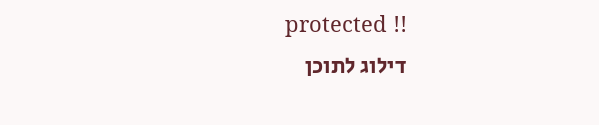protected !!
דילוג לתוכן